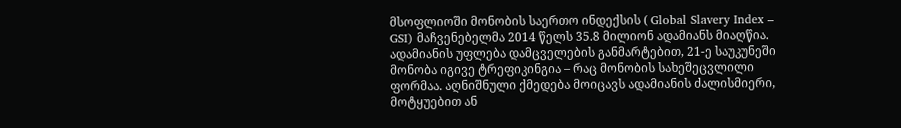მსოფლიოში მონობის საერთო ინდექსის ( Global Slavery Index – GSI) მაჩვენებელმა 2014 წელს 35.8 მილიონ ადამიანს მიაღწია. ადამიანის უფლება დამცველების განმარტებით, 21-ე საუკუნეში მონობა იგივე ტრეფიკინგია – რაც მონობის სახეშეცვლილი ფორმაა. აღნიშნული ქმედება მოიცავს ადამიანის ძალისმიერი, მოტყუებით ან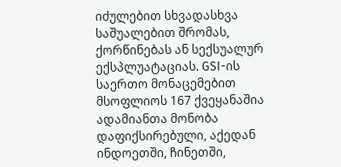იძულებით სხვადასხვა საშუალებით შრომას, ქორწინებას ან სექსუალურ ექსპლუატაციას. GSI-ის საერთო მონაცემებით მსოფლიოს 167 ქვეყანაშია ადამიანთა მონობა დაფიქსირებული, აქედან ინდოეთში, ჩინეთში,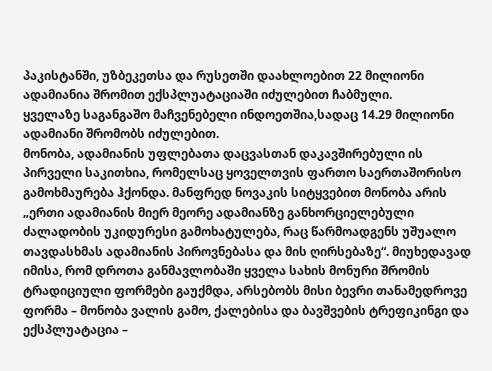პაკისტანში, უზბეკეთსა და რუსეთში დაახლოებით 22 მილიონი ადამიანია შრომით ექსპლუატაციაში იძულებით ჩაბმული.
ყველაზე საგანგაშო მაჩვენებელი ინდოეთშია,სადაც 14.29 მილიონი ადამიანი შრომობს იძულებით.
მონობა, ადამიანის უფლებათა დაცვასთან დაკავშირებული ის პირველი საკითხია, რომელსაც ყოველთვის ფართო საერთაშორისო გამოხმაურება ჰქონდა. მანფრედ ნოვაკის სიტყვებით მონობა არის „ერთი ადამიანის მიერ მეორე ადამიანზე განხორციელებული ძალადობის უკიდურესი გამოხატულება, რაც წარმოადგენს უშუალო თავდასხმას ადამიანის პიროვნებასა და მის ღირსებაზე“. მიუხედავად იმისა, რომ დროთა განმავლობაში ყველა სახის მონური შრომის ტრადიციული ფორმები გაუქმდა, არსებობს მისი ბევრი თანამედროვე ფორმა – მონობა ვალის გამო, ქალებისა და ბავშვების ტრეფიკინგი და ექსპლუატაცია –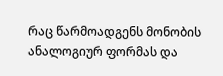რაც წარმოადგენს მონობის ანალოგიურ ფორმას და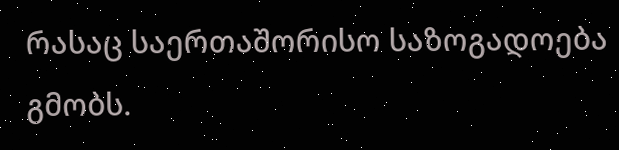რასაც საერთაშორისო საზოგადოება გმობს.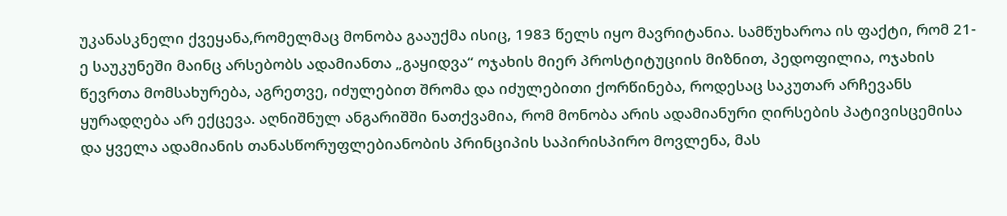უკანასკნელი ქვეყანა,რომელმაც მონობა გააუქმა ისიც, 1983 წელს იყო მავრიტანია. სამწუხაროა ის ფაქტი, რომ 21-ე საუკუნეში მაინც არსებობს ადამიანთა „გაყიდვა“ ოჯახის მიერ პროსტიტუციის მიზნით, პედოფილია, ოჯახის წევრთა მომსახურება, აგრეთვე, იძულებით შრომა და იძულებითი ქორწინება, როდესაც საკუთარ არჩევანს ყურადღება არ ექცევა. აღნიშნულ ანგარიშში ნათქვამია, რომ მონობა არის ადამიანური ღირსების პატივისცემისა და ყველა ადამიანის თანასწორუფლებიანობის პრინციპის საპირისპირო მოვლენა, მას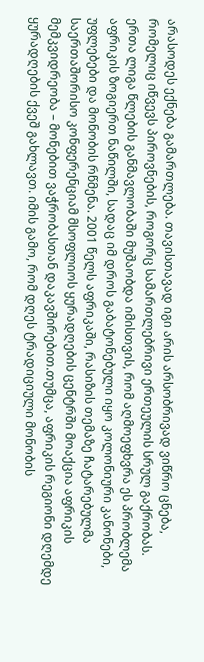არასოდეს ექნება გამართლება. თავისთავად იგი არის არსობრივად ვიწრო ცნება, რომელიც იწვევს პიროვნების, როგორც სამართლებრივი ერთეულის სრულ გაქრობას.
ერთა ლიგა წლების განმავლობაში მუშაობდა იმისთვის, რომ აღმოეფხვრა ეს პრობლემა აფრიკის ზოგიერთ ნაწილში, სადაც იმ დროს გაბატონებული იყო კოლონიური კანონები, უფლებები და მონობის რწმენა. 2001 წელს აფრიკაში, რასიზის თემაზე ჩატარებულმა საერთაშორისო კონფერენციამ მსოფლიოს ყურადღების ცენტრში მოაქცია აფრიკის მემკვიდრეობა – მონებით ვაჭრობასთან დაკავშირებით.თუმცა, აფრიკის რეგიონი დღემდე ყურადღების ქვეშ გახლავთ. იმის გამო, რომ დღეს ტრადიციული მონობის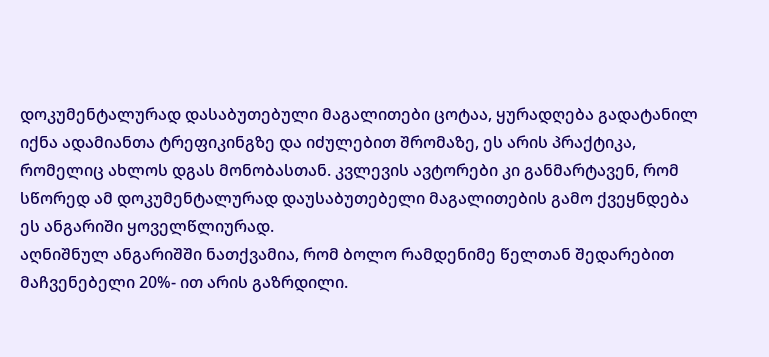დოკუმენტალურად დასაბუთებული მაგალითები ცოტაა, ყურადღება გადატანილ იქნა ადამიანთა ტრეფიკინგზე და იძულებით შრომაზე, ეს არის პრაქტიკა, რომელიც ახლოს დგას მონობასთან. კვლევის ავტორები კი განმარტავენ, რომ სწორედ ამ დოკუმენტალურად დაუსაბუთებელი მაგალითების გამო ქვეყნდება ეს ანგარიში ყოველწლიურად.
აღნიშნულ ანგარიშში ნათქვამია, რომ ბოლო რამდენიმე წელთან შედარებით მაჩვენებელი 20%- ით არის გაზრდილი.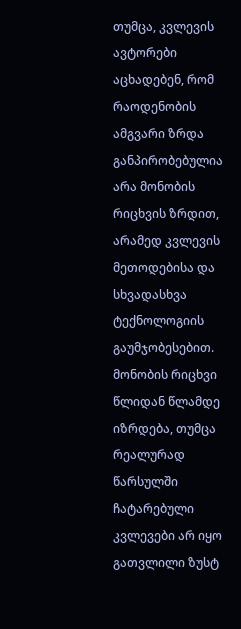თუმცა, კვლევის ავტორები აცხადებენ, რომ რაოდენობის ამგვარი ზრდა განპირობებულია არა მონობის რიცხვის ზრდით, არამედ კვლევის მეთოდებისა და სხვადასხვა ტექნოლოგიის გაუმჯობესებით. მონობის რიცხვი წლიდან წლამდე იზრდება, თუმცა რეალურად წარსულში ჩატარებული კვლევები არ იყო გათვლილი ზუსტ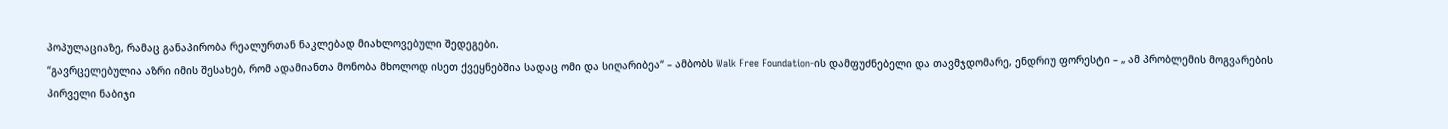პოპულაციაზე, რამაც განაპირობა რეალურთან ნაკლებად მიახლოვებული შედეგები.
“გავრცელებულია აზრი იმის შესახებ, რომ ადამიანთა მონობა მხოლოდ ისეთ ქვეყნებშია სადაც ომი და სიღარიბეა“ – ამბობს Walk Free Foundation-ის დამფუძნებელი და თავმჯდომარე, ენდრიუ ფორესტი – „ ამ პრობლემის მოგვარების პირველი ნაბიჯი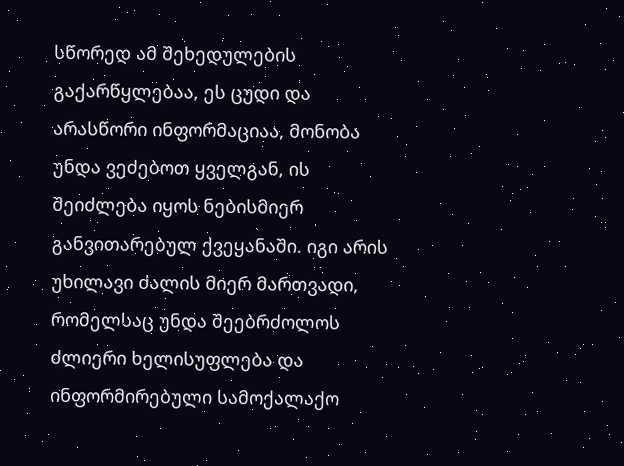სწორედ ამ შეხედულების გაქარწყლებაა, ეს ცუდი და არასწორი ინფორმაციაა, მონობა უნდა ვეძებოთ ყველგან, ის შეიძლება იყოს ნებისმიერ განვითარებულ ქვეყანაში. იგი არის უხილავი ძალის მიერ მართვადი, რომელსაც უნდა შეებრძოლოს ძლიერი ხელისუფლება და ინფორმირებული სამოქალაქო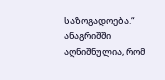საზოგადოება.“
ანაგრიშში აღნიშნულია, რომ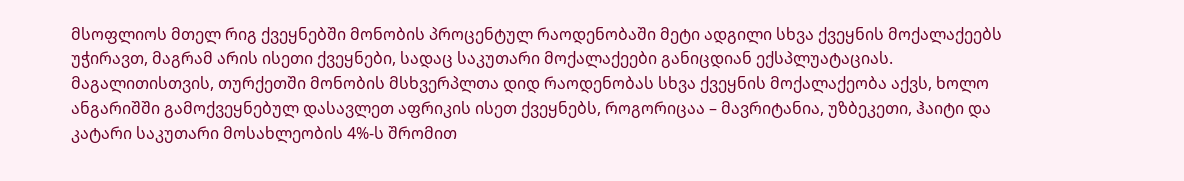მსოფლიოს მთელ რიგ ქვეყნებში მონობის პროცენტულ რაოდენობაში მეტი ადგილი სხვა ქვეყნის მოქალაქეებს უჭირავთ, მაგრამ არის ისეთი ქვეყნები, სადაც საკუთარი მოქალაქეები განიცდიან ექსპლუატაციას. მაგალითისთვის, თურქეთში მონობის მსხვერპლთა დიდ რაოდენობას სხვა ქვეყნის მოქალაქეობა აქვს, ხოლო ანგარიშში გამოქვეყნებულ დასავლეთ აფრიკის ისეთ ქვეყნებს, როგორიცაა – მავრიტანია, უზბეკეთი, ჰაიტი და კატარი საკუთარი მოსახლეობის 4%-ს შრომით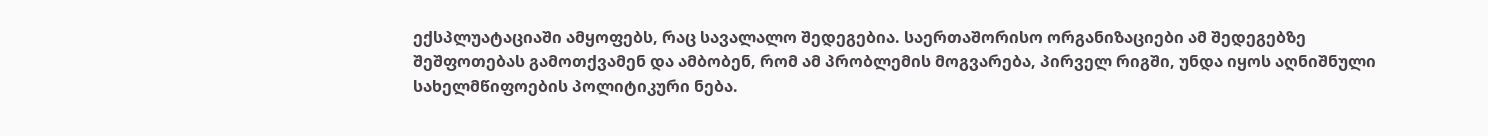ექსპლუატაციაში ამყოფებს, რაც სავალალო შედეგებია. საერთაშორისო ორგანიზაციები ამ შედეგებზე შეშფოთებას გამოთქვამენ და ამბობენ, რომ ამ პრობლემის მოგვარება, პირველ რიგში, უნდა იყოს აღნიშნული სახელმწიფოების პოლიტიკური ნება.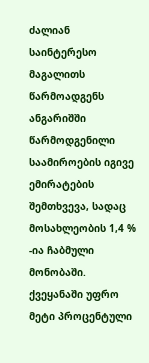ძალიან საინტერესო მაგალითს წარმოადგენს ანგარიშში წარმოდგენილი საამიროების იგივე ემირატების შემთხვევა, სადაც მოსახლეობის 1,4 % -ია ჩაბმული მონობაში. ქვეყანაში უფრო მეტი პროცენტული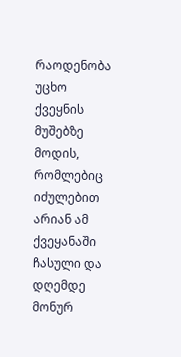რაოდენობა უცხო ქვეყნის მუშებზე მოდის, რომლებიც იძულებით არიან ამ ქვეყანაში ჩასული და დღემდე მონურ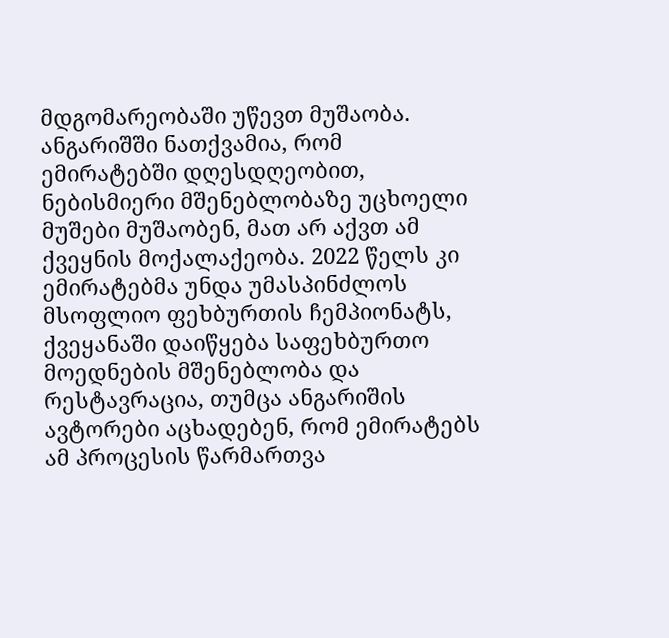მდგომარეობაში უწევთ მუშაობა. ანგარიშში ნათქვამია, რომ ემირატებში დღესდღეობით, ნებისმიერი მშენებლობაზე უცხოელი მუშები მუშაობენ, მათ არ აქვთ ამ ქვეყნის მოქალაქეობა. 2022 წელს კი ემირატებმა უნდა უმასპინძლოს მსოფლიო ფეხბურთის ჩემპიონატს, ქვეყანაში დაიწყება საფეხბურთო მოედნების მშენებლობა და რესტავრაცია, თუმცა ანგარიშის ავტორები აცხადებენ, რომ ემირატებს ამ პროცესის წარმართვა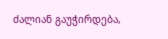ძალიან გაუჭირდება,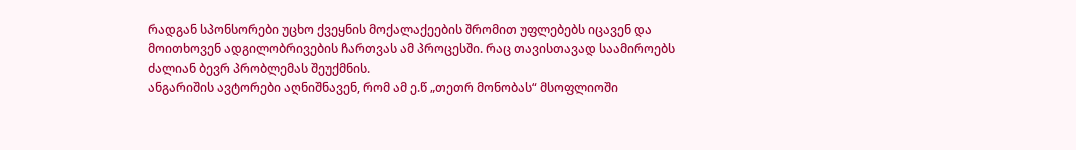რადგან სპონსორები უცხო ქვეყნის მოქალაქეების შრომით უფლებებს იცავენ და მოითხოვენ ადგილობრივების ჩართვას ამ პროცესში. რაც თავისთავად საამიროებს ძალიან ბევრ პრობლემას შეუქმნის.
ანგარიშის ავტორები აღნიშნავენ, რომ ამ ე.წ „თეთრ მონობას“ მსოფლიოში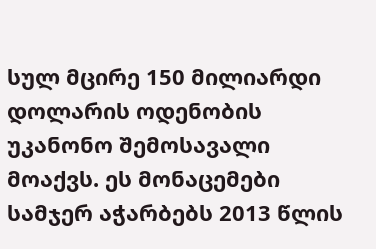სულ მცირე 150 მილიარდი დოლარის ოდენობის უკანონო შემოსავალი მოაქვს. ეს მონაცემები სამჯერ აჭარბებს 2013 წლის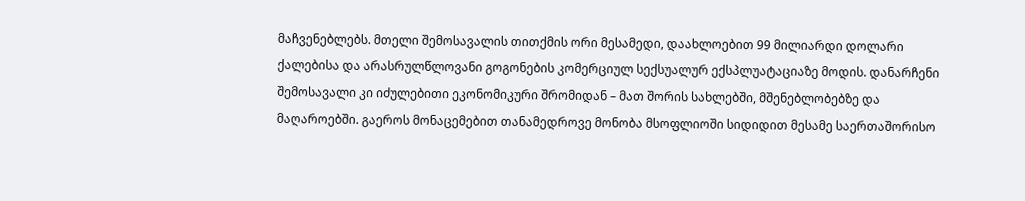მაჩვენებლებს. მთელი შემოსავალის თითქმის ორი მესამედი, დაახლოებით 99 მილიარდი დოლარი ქალებისა და არასრულწლოვანი გოგონების კომერციულ სექსუალურ ექსპლუატაციაზე მოდის. დანარჩენი შემოსავალი კი იძულებითი ეკონომიკური შრომიდან – მათ შორის სახლებში, მშენებლობებზე და მაღაროებში. გაეროს მონაცემებით თანამედროვე მონობა მსოფლიოში სიდიდით მესამე საერთაშორისო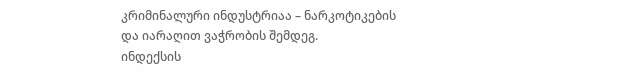კრიმინალური ინდუსტრიაა – ნარკოტიკების და იარაღით ვაჭრობის შემდეგ.
ინდექსის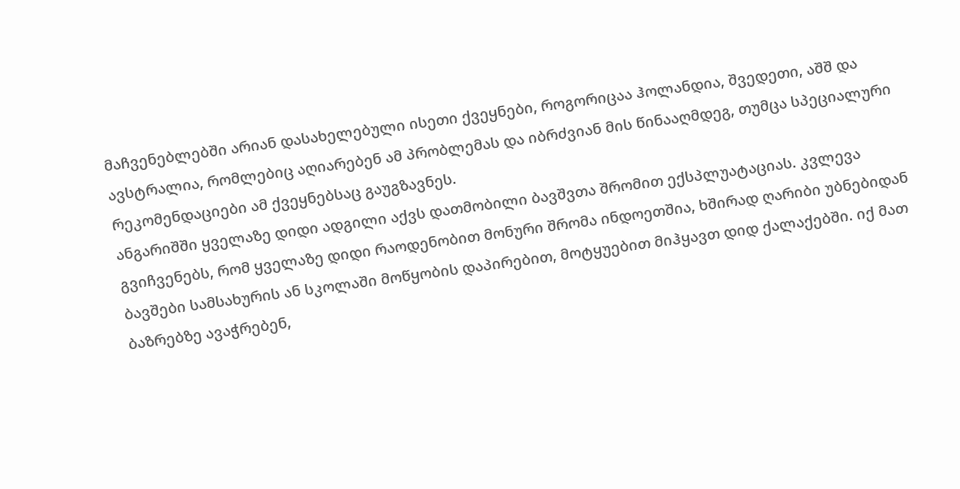მაჩვენებლებში არიან დასახელებული ისეთი ქვეყნები, როგორიცაა ჰოლანდია, შვედეთი, აშშ და ავსტრალია, რომლებიც აღიარებენ ამ პრობლემას და იბრძვიან მის წინააღმდეგ, თუმცა სპეციალური რეკომენდაციები ამ ქვეყნებსაც გაუგზავნეს.
ანგარიშში ყველაზე დიდი ადგილი აქვს დათმობილი ბავშვთა შრომით ექსპლუატაციას. კვლევა გვიჩვენებს, რომ ყველაზე დიდი რაოდენობით მონური შრომა ინდოეთშია, ხშირად ღარიბი უბნებიდან ბავშები სამსახურის ან სკოლაში მოწყობის დაპირებით, მოტყუებით მიჰყავთ დიდ ქალაქებში. იქ მათ ბაზრებზე ავაჭრებენ,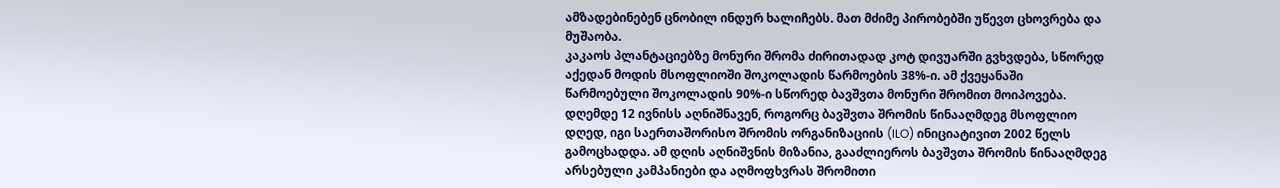ამზადებინებენ ცნობილ ინდურ ხალიჩებს. მათ მძიმე პირობებში უწევთ ცხოვრება და მუშაობა.
კაკაოს პლანტაციებზე მონური შრომა ძირითადად კოტ დივუარში გვხვდება, სწორედ აქედან მოდის მსოფლიოში შოკოლადის წარმოების 38%-ი. ამ ქვეყანაში წარმოებული შოკოლადის 90%-ი სწორედ ბავშვთა მონური შრომით მოიპოვება.
დღემდე 12 ივნისს აღნიშნავენ, როგორც ბავშვთა შრომის წინააღმდეგ მსოფლიო დღედ, იგი საერთაშორისო შრომის ორგანიზაციის (ILO) ინიციატივით 2002 წელს გამოცხადდა. ამ დღის აღნიშვნის მიზანია, გააძლიეროს ბავშვთა შრომის წინააღმდეგ არსებული კამპანიები და აღმოფხვრას შრომითი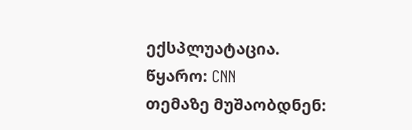ექსპლუატაცია.
წყარო: CNN
თემაზე მუშაობდნენ: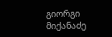გიორგი მიქანაძე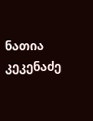ნათია კეკენაძე